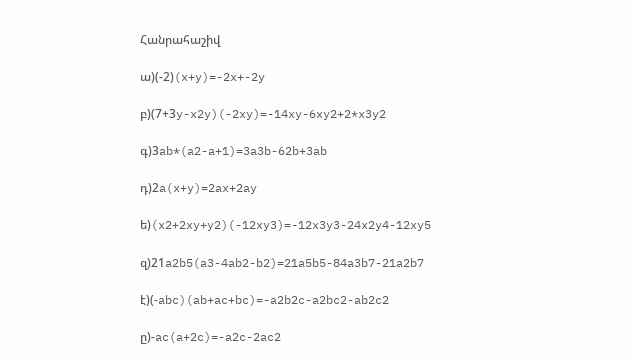Հանրահաշիվ

ա)(-2)(x+y)=-2x+-2y

բ)(7+3y-x2y)(-2xy)=-14xy-6xy2+2*x3y2

գ)3ab*(a2-a+1)=3a3b-62b+3ab

դ)2a(x+y)=2ax+2ay

ե)(x2+2xy+y2)(-12xy3)=-12x3y3-24x2y4-12xy5

զ)21a2b5(a3-4ab2-b2)=21a5b5-84a3b7-21a2b7

է)(-abc)(ab+ac+bc)=-a2b2c-a2bc2-ab2c2

ը)-ac(a+2c)=-a2c-2ac2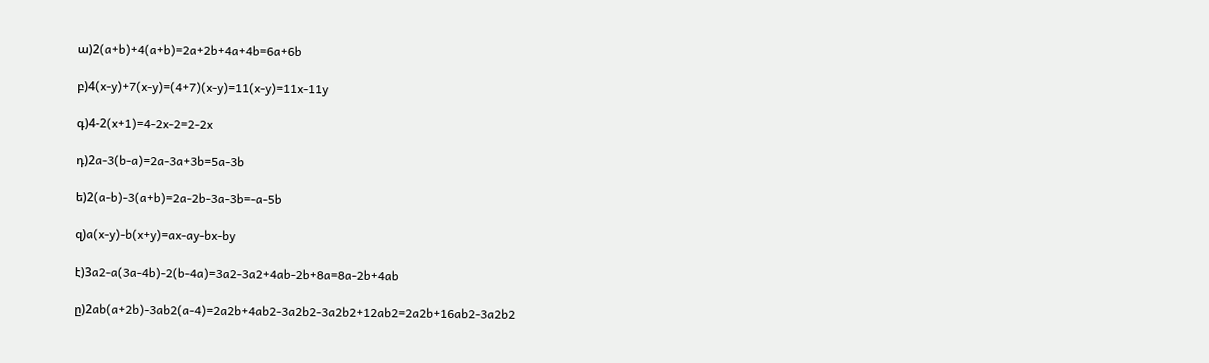ա)2(a+b)+4(a+b)=2a+2b+4a+4b=6a+6b

բ)4(x-y)+7(x-y)=(4+7)(x-y)=11(x-y)=11x-11y

գ)4-2(x+1)=4-2x-2=2-2x

դ)2a-3(b-a)=2a-3a+3b=5a-3b

ե)2(a-b)-3(a+b)=2a-2b-3a-3b=-a-5b

զ)a(x-y)-b(x+y)=ax-ay-bx-by

է)3a2-a(3a-4b)-2(b-4a)=3a2-3a2+4ab-2b+8a=8a-2b+4ab

ը)2ab(a+2b)-3ab2(a-4)=2a2b+4ab2-3a2b2-3a2b2+12ab2=2a2b+16ab2-3a2b2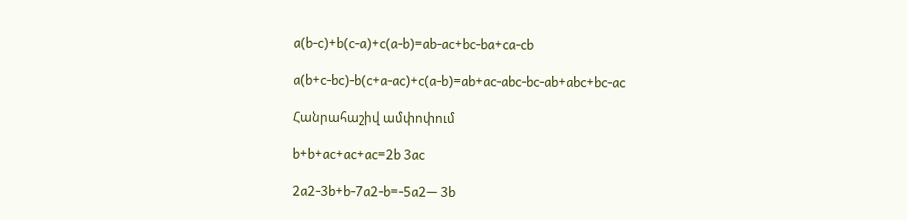a(b-c)+b(c-a)+c(a-b)=ab-ac+bc-ba+ca-cb

a(b+c-bc)-b(c+a-ac)+c(a-b)=ab+ac-abc-bc-ab+abc+bc-ac

Հանրահաշիվ ամփոփում

b+b+ac+ac+ac=2b 3ac

2a2-3b+b-7a2-b=-5a2— 3b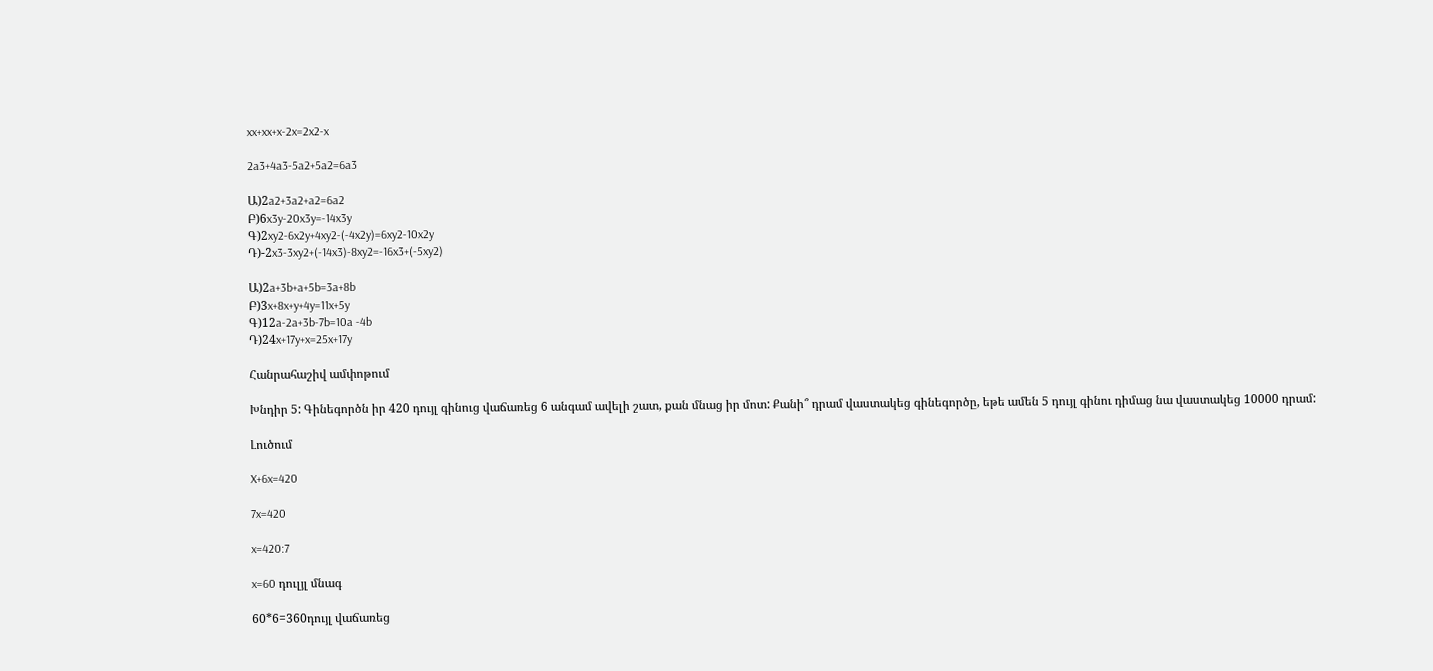xx+xx+x-2x=2x2-x

2a3+4a3-5a2+5a2=6a3

Ա)2a2+3a2+a2=6a2
Բ)6x3y-20x3y=-14x3y
Գ)2xy2-6x2y+4xy2-(-4x2y)=6xy2-10x2y
Դ)-2x3-3xy2+(-14x3)-8xy2=-16x3+(-5xy2)

Ա)2a+3b+a+5b=3a+8b
Բ)3x+8x+y+4y=11x+5y
Գ)12a-2a+3b-7b=10a -4b
Դ)24x+17y+x=25x+17y

Հանրահաշիվ ամփոթում

Խնդիր 5: Գինեգործն իր 420 դույլ գինուց վաճառեց 6 անգամ ավելի շատ, քան մնաց իր մոտ: Քանի՞ դրամ վաստակեց գինեգործը, եթե ամեն 5 դույլ գինու դիմաց նա վաստակեց 10000 դրամ:

Լուծում

X+6x=420

7x=420

x=420:7

x=60 դուլյլ մնագ

60*6=360դույլ վաճառեց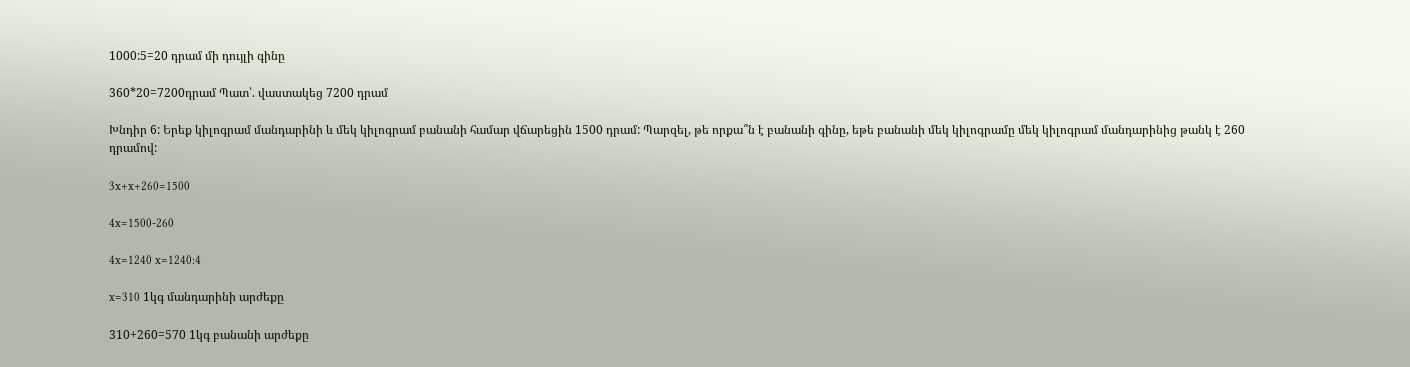1000:5=20 դրամ մի դույլի գինը

360*20=7200դրամ Պատ՝. վաստակեց 7200 դրամ

Խնդիր 6: Երեք կիլոգրամ մանդարինի և մեկ կիլոգրամ բանանի համար վճարեցին 1500 դրամ: Պարզել, թե որքա՞ն է բանանի գինը, եթե բանանի մեկ կիլոգրամը մեկ կիլոգրամ մանդարինից թանկ է 260 դրամով:

3x+x+260=1500

4x=1500-260

4x=1240 x=1240:4

x=310 1կգ մանդարինի արժեքը

310+260=570 1կգ բանանի արժեքը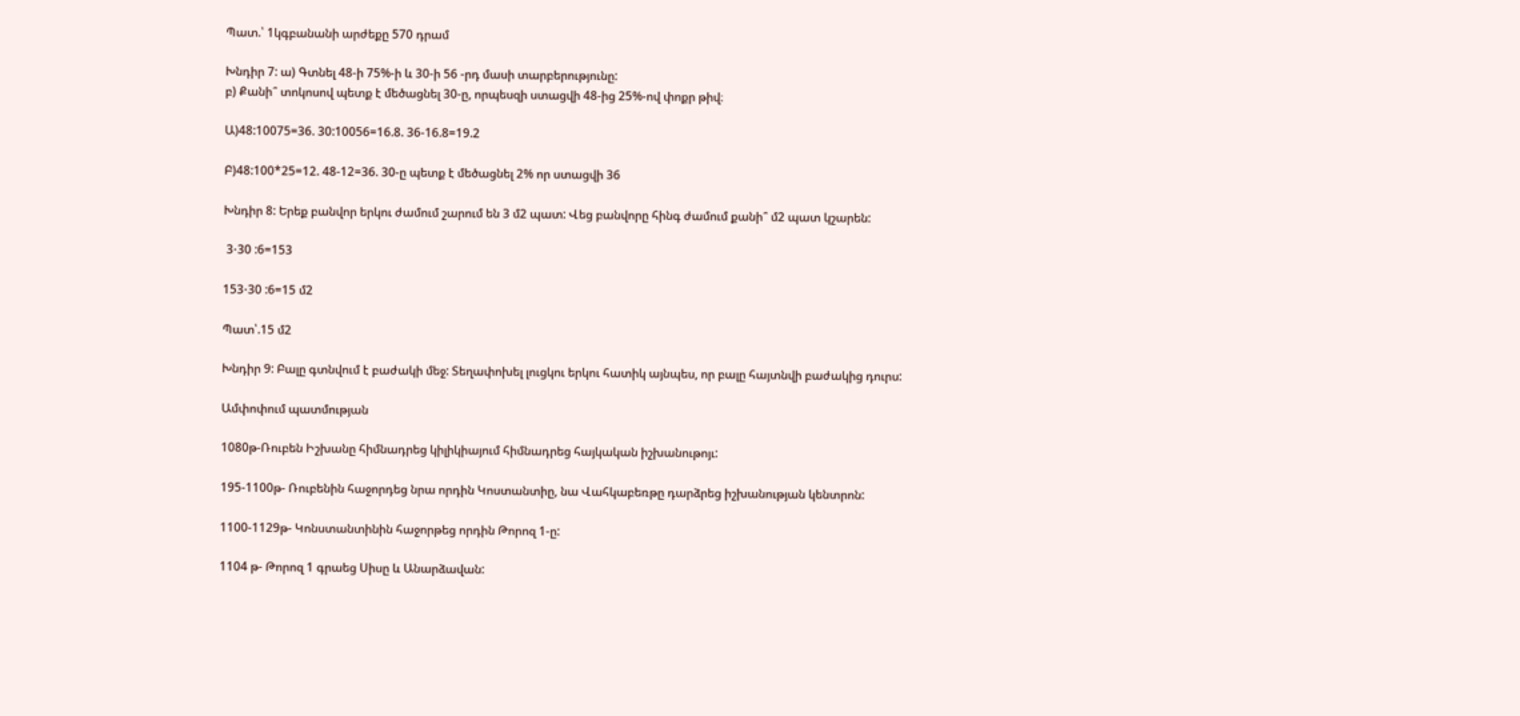Պատ.՝ 1կգբանանի արժեքը 570 դրամ

Խնդիր 7: ա) Գտնել 48-ի 75%-ի և 30-ի 56 -րդ մասի տարբերությունը:
բ) Քանի՞ տոկոսով պետք է մեծացնել 30-ը, որպեսզի ստացվի 48-ից 25%-ով փոքր թիվ։

Ա)48:10075=36. 30:10056=16.8. 36-16.8=19.2

Բ)48:100*25=12. 48-12=36. 30-ը պետք է մեծացնել 2% որ ստացվի 36

Խնդիր 8: Երեք բանվոր երկու ժամում շարում են 3 մ2 պատ: Վեց բանվորը հինգ ժամում քանի՞ մ2 պատ կշարեն:

 3⋅30 :6=153

153⋅30 :6=15 մ2

Պատ՝.15 մ2

Խնդիր 9: Բալը գտնվում է բաժակի մեջ: Տեղափոխել լուցկու երկու հատիկ այնպես, որ բալը հայտնվի բաժակից դուրս:

Ամփոփում պատմության

1080թ-Ռուբեն Իշխանը հիմնադրեց կիլիկիայում հիմնադրեց հայկական իշխանութոյւ:

195-1100թ- Ռուբենին հաջորդեց նրա որդին Կոստանտիը, նա Վահկաբեռթը դարձրեց իշխանության կենտրոն:

1100-1129թ- Կոնստանտինին հաջորթեց որդին Թորոզ 1-ը:

1104 թ- Թորոզ 1 գրաեց Սիսը և Անարձավան: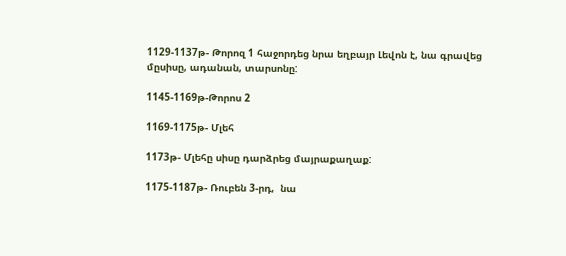1129-1137թ- Թորոզ 1 հաջորդեց նրա եղբայր Լեվոն է, նա գրավեց մըսիսը, ադանան, տարսոնը:

1145-1169թ-Թորոս 2

1169-1175թ- Մլեհ

1173թ- Մլեհը սիսը դարձրեց մայրաքաղաք:

1175-1187թ- Ռուբեն 3-րդ,  նա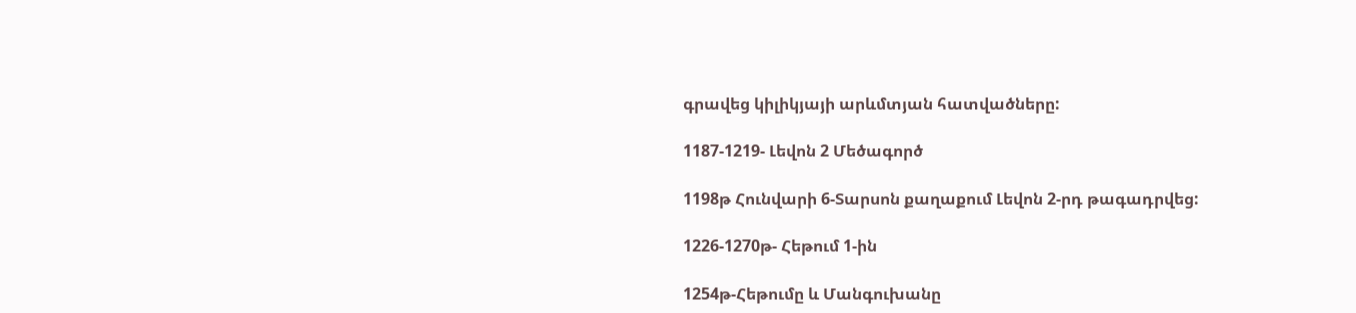գրավեց կիլիկյայի արևմտյան հատվածները:

1187-1219- Լեվոն 2 Մեծագործ

1198թ Հունվարի 6-Տարսոն քաղաքում Լեվոն 2-րդ թագադրվեց:

1226-1270թ- Հեթում 1-ին

1254թ-Հեթումը և Մանգուխանը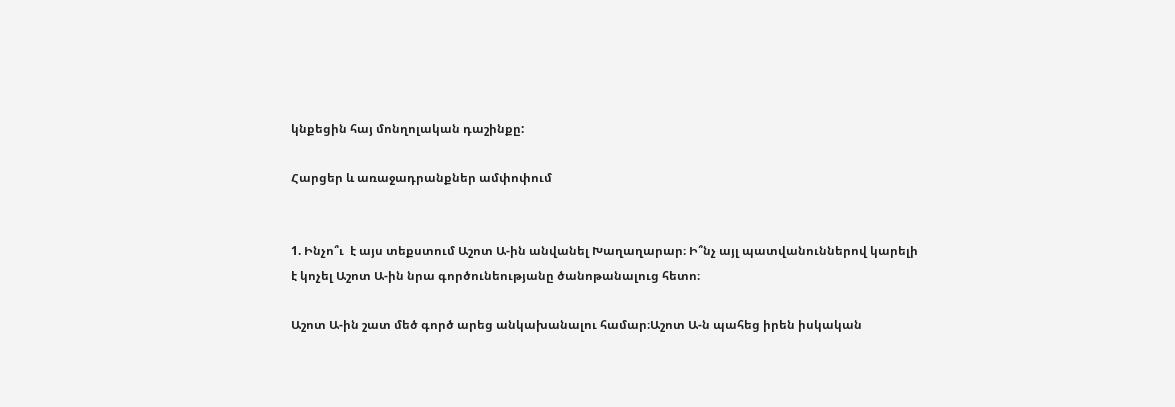կնքեցին հայ մոնղոլական դաշինքը:

Հարցեր և առաջադրանքներ ամփոփում


1. Ինչո՞ւ  է այս տեքստում Աշոտ Ա-ին անվանել Խաղաղարար։ Ի՞նչ այլ պատվանուններով կարելի
է կոչել Աշոտ Ա-ին նրա գործունեությանը ծանոթանալուց հետո։

Աշոտ Ա-ին շատ մեծ գործ արեց անկախանալու համար։Աշոտ Ա-ն պահեց իրեն իսկական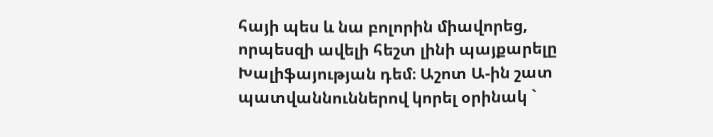հայի պես և նա բոլորին միավորեց, որպեսզի ավելի հեշտ լինի պայքարելը Խալիֆայության դեմ։ Աշոտ Ա-ին շատ պատվաննուններով կորել օրինակ `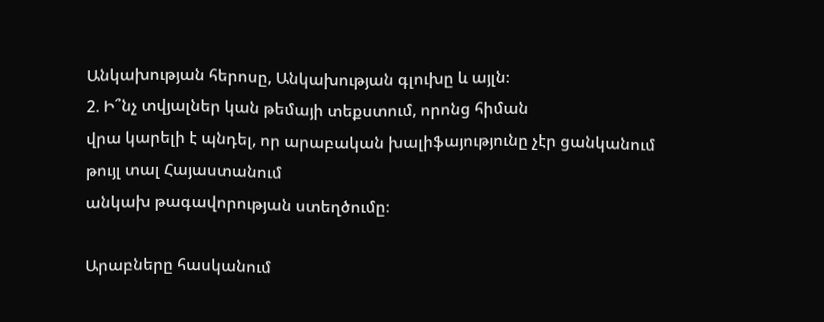Անկախության հերոսը, Անկախության գլուխը և այլն։
2. Ի՞նչ տվյալներ կան թեմայի տեքստում, որոնց հիման
վրա կարելի է պնդել, որ արաբական խալիֆայությունը չէր ցանկանում թույլ տալ Հայաստանում
անկախ թագավորության ստեղծումը։

Արաբները հասկանում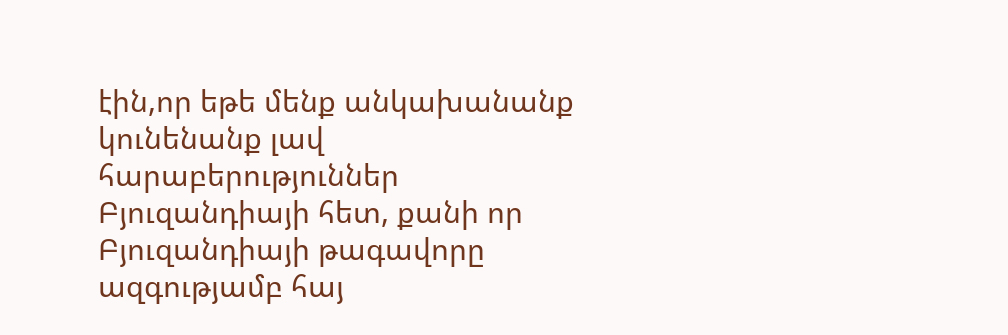էին,որ եթե մենք անկախանանք կունենանք լավ հարաբերություններ Բյուզանդիայի հետ, քանի որ Բյուզանդիայի թագավորը ազգությամբ հայ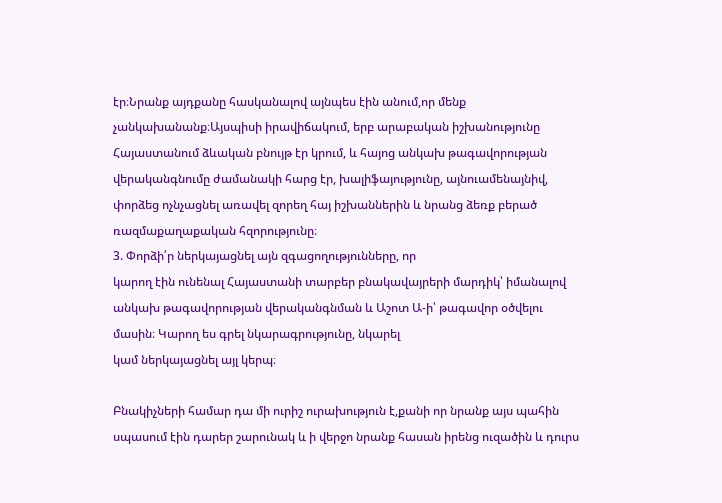էր։Նրանք այդքանը հասկանալով այնպես էին անում,որ մենք չանկախանանք։Այսպիսի իրավիճակում, երբ արաբական իշխանությունը Հայաստանում ձևական բնույթ էր կրում, և հայոց անկախ թագավորության վերականգնումը ժամանակի հարց էր, խալիֆայությունը, այնուամենայնիվ, փորձեց ոչնչացնել առավել զորեղ հայ իշխաններին և նրանց ձեռք բերած ռազմաքաղաքական հզորությունը։
3. Փորձի՛ր ներկայացնել այն զգացողությունները, որ
կարող էին ունենալ Հայաստանի տարբեր բնակավայրերի մարդիկ՝ իմանալով անկախ թագավորության վերականգնման և Աշոտ Ա-ի՝ թագավոր օծվելու
մասին։ Կարող ես գրել նկարագրությունը, նկարել
կամ ներկայացնել այլ կերպ։

Բնակիչների համար դա մի ուրիշ ուրախություն է,քանի որ նրանք այս պահին սպասում էին դարեր շարունակ և ի վերջո նրանք հասան իրենց ուզածին և դուրս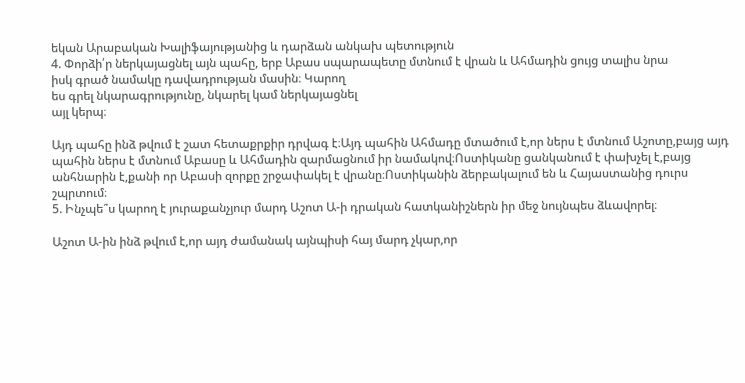եկան Արաբական Խալիֆայությանից և դարձան անկախ պետություն
4. Փորձի՛ր ներկայացնել այն պահը, երբ Աբաս սպարապետը մտնում է վրան և Ահմադին ցույց տալիս նրա
իսկ գրած նամակը դավադրության մասին։ Կարող
ես գրել նկարագրությունը, նկարել կամ ներկայացնել
այլ կերպ։

Այդ պահը ինձ թվում է շատ հետաքրքիր դրվագ է։Այդ պահին Ահմադը մտածում է,որ ներս է մտնում Աշոտը,բայց այդ պահին ներս է մտնում Աբասը և Ահմադին զարմացնում իր նամակով։Ոստիկանը ցանկանում է փախչել է,բայց անհնարին է,քանի որ Աբասի զորքը շրջափակել է վրանը։Ոստիկանին ձերբակալում են և Հայաստանից դուրս շպրտում։
5. Ինչպե՞ս կարող է յուրաքանչյուր մարդ Աշոտ Ա-ի դրական հատկանիշներն իր մեջ նույնպես ձևավորել։

Աշոտ Ա-ին ինձ թվում է,որ այդ ժամանակ այնպիսի հայ մարդ չկար,որ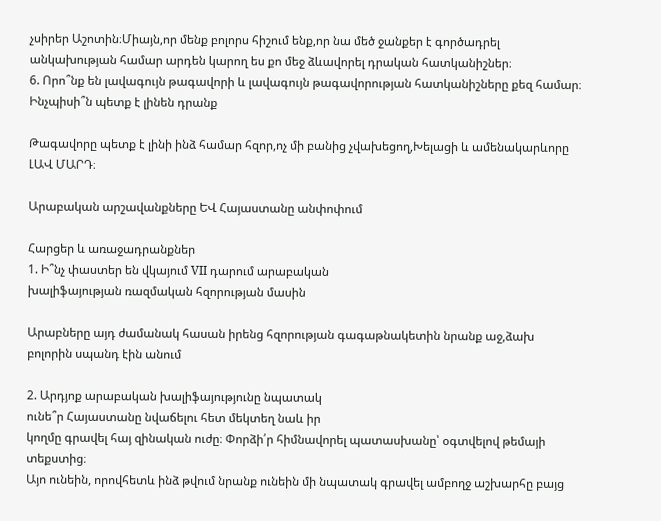չսիրեր Աշոտին։Միայն,որ մենք բոլորս հիշում ենք,որ նա մեծ ջանքեր է գործադրել անկախության համար արդեն կարող ես քո մեջ ձևավորել դրական հատկանիշներ։
6. Որո՞նք են լավագույն թագավորի և լավագույն թագավորության հատկանիշները քեզ համար։ Ինչպիսի՞ն պետք է լինեն դրանք

Թագավորը պետք է լինի ինձ համար հզոր,ոչ մի բանից չվախեցող,Խելացի և ամենակարևորը ԼԱՎ ՄԱՐԴ։

Արաբական արշավանքները ԵՎ Հայաստանը անփոփում

Հարցեր և առաջադրանքներ
1. Ի՞նչ փաստեր են վկայում VII դարում արաբական
խալիֆայության ռազմական հզորության մասին

Արաբները այդ ժամանակ հասան իրենց հզորության գագաթնակետին նրանք աջ,ձախ բոլորին սպանդ էին անում

2. Արդյոք արաբական խալիֆայությունը նպատակ
ունե՞ր Հայաստանը նվաճելու հետ մեկտեղ նաև իր
կողմը գրավել հայ զինական ուժը։ Փորձի՛ր հիմնավորել պատասխանը՝ օգտվելով թեմայի տեքստից։
Այո ունեին, որովհետև ինձ թվում նրանք ունեին մի նպատակ գրավել ամբողջ աշխարհը բայց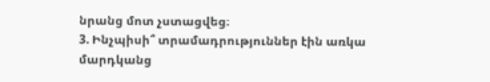նրանց մոտ չստացվեց։
3. Ինչպիսի՞ տրամադրություններ էին առկա մարդկանց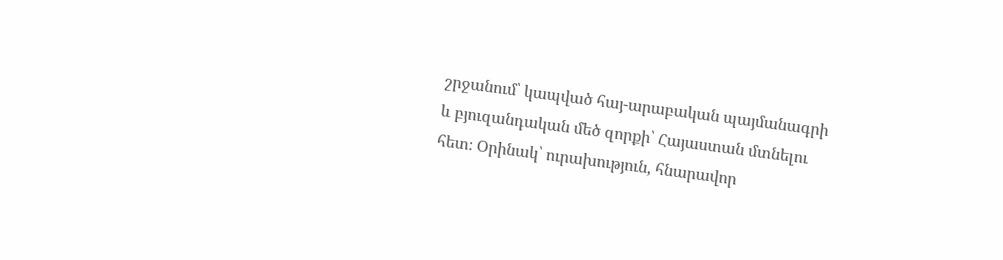շրջանում՝ կապված հայ-արաբական պայմանագրի
և բյուզանդական մեծ զորքի՝ Հայաստան մտնելու
հետ։ Օրինակ՝ ուրախություն, հնարավոր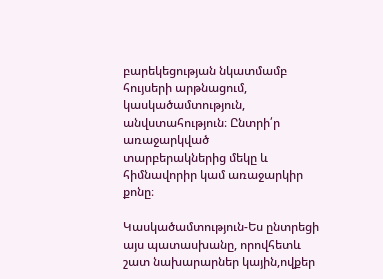բարեկեցության նկատմամբ հույսերի արթնացում, կասկածամտություն, անվստահություն։ Ընտրի՛ր առաջարկված
տարբերակներից մեկը և հիմնավորիր կամ առաջարկիր քոնը։

Կասկածամտություն-Ես ընտրեցի այս պատասխանը, որովհետև շատ նախարարներ կային,ովքեր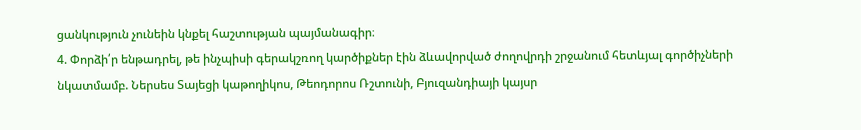ցանկություն չունեին կնքել հաշտության պայմանագիր։
4. Փորձի՛ր ենթադրել, թե ինչպիսի գերակշռող կարծիքներ էին ձևավորված ժողովրդի շրջանում հետևյալ գործիչների նկատմամբ. Ներսես Տայեցի կաթողիկոս, Թեոդորոս Ռշտունի, Բյուզանդիայի կայսր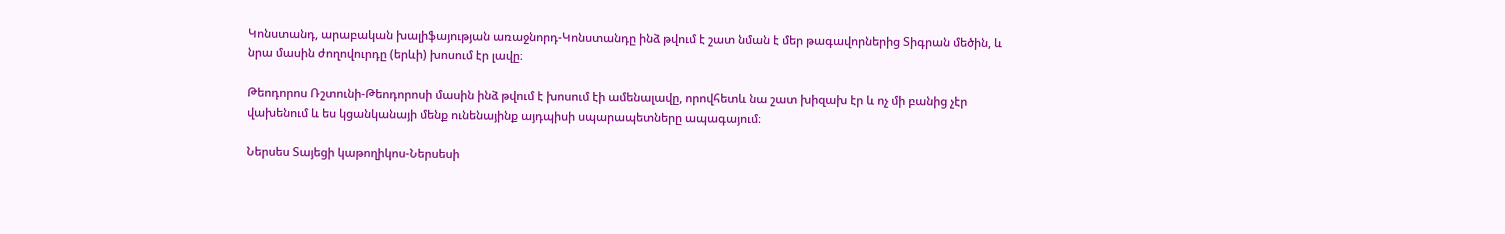Կոնստանդ, արաբական խալիֆայության առաջնորդ-Կոնստանդը ինձ թվում է շատ նման է մեր թագավորներից Տիգրան մեծին, և նրա մասին ժողովուրդը (երևի) խոսում էր լավը։

Թեոդորոս Ռշտունի-Թեոդորոսի մասին ինձ թվում է խոսում էի ամենալավը, որովհետև նա շատ խիզախ էր և ոչ մի բանից չէր վախենում և ես կցանկանայի մենք ունենայինք այդպիսի սպարապետները ապագայում։

Ներսես Տայեցի կաթողիկոս-Ներսեսի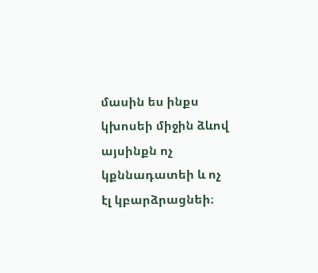մասին ես ինքս կխոսեի միջին ձևով այսինքն ոչ կքննադատեի և ոչ էլ կբարձրացնեի։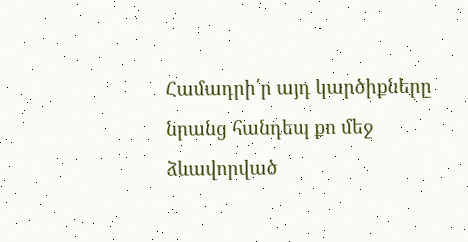Համադրի՛ր այդ կարծիքները նրանց հանդեպ քո մեջ
ձևավորված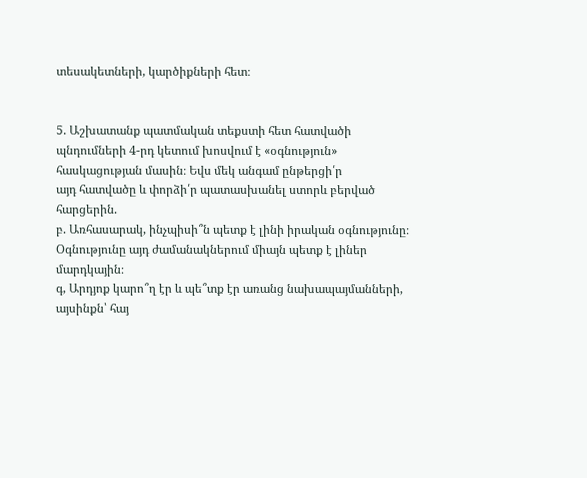տեսակետների, կարծիքների հետ։


5. Աշխատանք պատմական տեքստի հետ հատվածի
պնդումների 4-րդ կետում խոսվում է «օգնություն»
հասկացության մասին։ Եվս մեկ անգամ ընթերցի՛ր
այդ հատվածը և փորձի՛ր պատասխանել ստորև բերված հարցերին.
բ. Առհասարակ, ինչպիսի՞ն պետք է լինի իրական օգնությունը։
Օգնությունը այդ ժամանակներում միայն պետք է լիներ մարդկային։
գ, Արդյոք կարո՞ղ էր և պե՞տք էր առանց նախապայմանների, այսինքն՝ հայ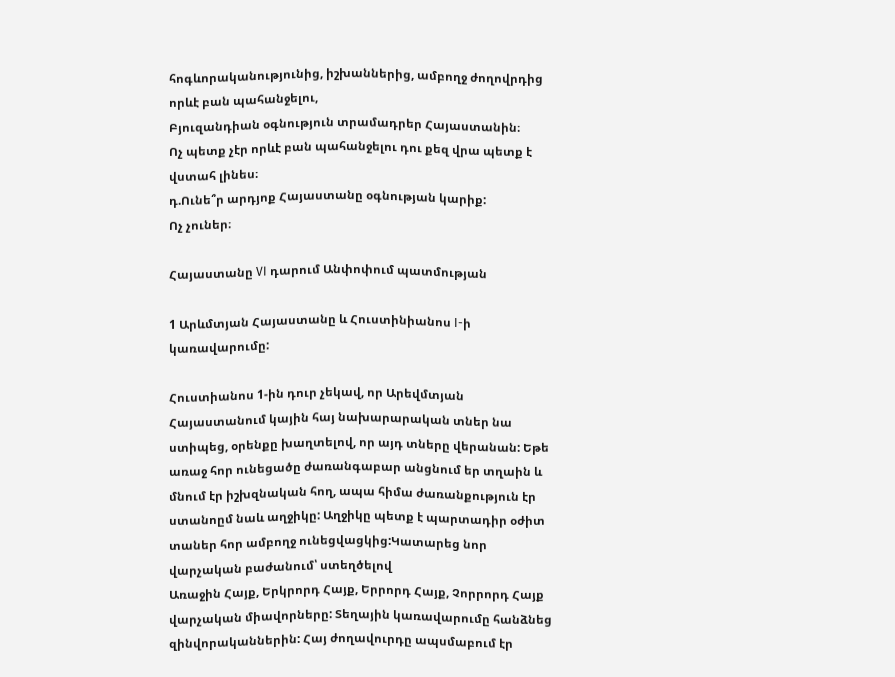հոգևորականությունից, իշխաններից, ամբողջ ժողովրդից որևէ բան պահանջելու,
Բյուզանդիան օգնություն տրամադրեր Հայաստանին։
Ոչ պետք չէր որևէ բան պահանջելու դու քեզ վրա պետք է վստահ լինես։
դ.Ունե՞ր արդյոք Հայաստանը օգնության կարիք:
Ոչ չուներ։

Հայաստանը VI դարում Անփոփում պատմության

1 Արևմտյան Հայաստանը և Հուստինիանոս I-ի
կառավարումը:

Հուստիանոս 1-ին դուր չեկավ, որ Արեվմտյան Հայաստանում կային հայ նախարարական տներ նա ստիպեց, օրենքը խաղտելով, որ այդ տները վերանան: Եթե առաջ հոր ունեցածը ժառանգաբար անցնում եր տղաին և մնում էր իշխզնական հող, ապա հիմա ժառանքություն էր ստանոըմ նաև աղջիկը: Աղջիկը պետք է պարտադիր օժիտ տաներ հոր ամբողջ ունեցվացկից:Կատարեց նոր վարչական բաժանում՝ ստեղծելով
Առաջին Հայք, Երկրորդ Հայք, Երրորդ Հայք, Չորրորդ Հայք վարչական միավորները: Տեղային կառավարումը հանձնեց զինվորականներին: Հայ ժողավուրդը ապսմաբում էր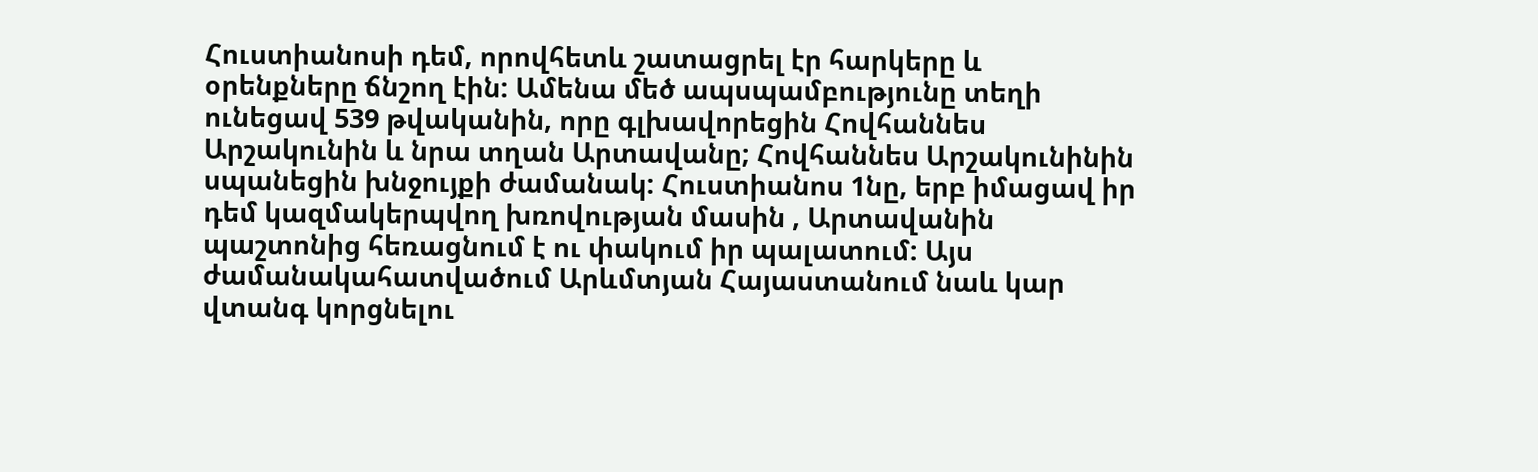Հուստիանոսի դեմ, որովհետև շատացրել էր հարկերը և օրենքները ճնշող էին: Ամենա մեծ ապսպամբությունը տեղի ունեցավ 539 թվականին, որը գլխավորեցին Հովհաննես Արշակունին և նրա տղան Արտավանը; Հովհաննես Արշակունինին սպանեցին խնջույքի ժամանակ: Հուստիանոս 1նը, երբ իմացավ իր դեմ կազմակերպվող խռովության մասին , Արտավանին պաշտոնից հեռացնում է ու փակում իր պալատում: Այս ժամանակահատվածում Արևմտյան Հայաստանում նաև կար վտանգ կորցնելու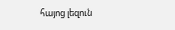հայոց լեզուն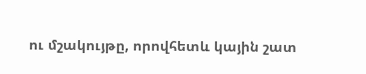ու մշակույթը, որովհետև կային շատ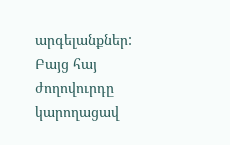արգելանքներ: Բայց հայ ժողովուրդը կարողացավ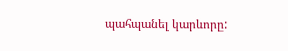պահպանել կարևորը: